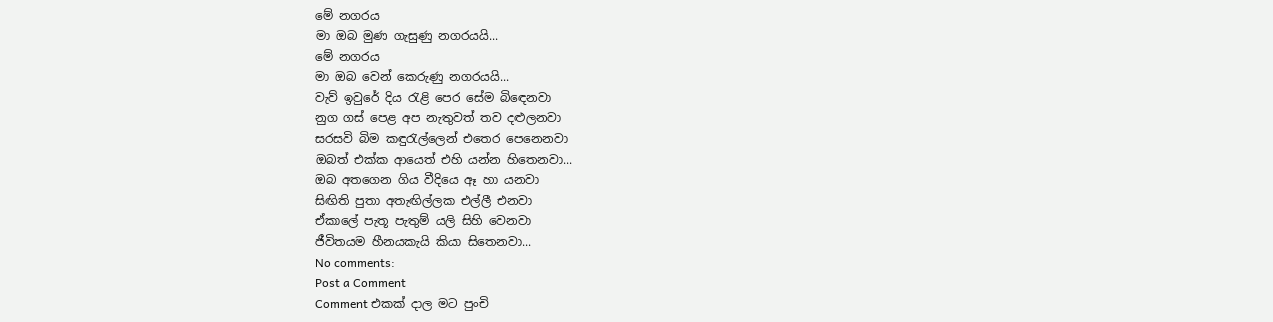මේ නගරය
මා ඔබ මුණ ගැසුණු නගරයයි...
මේ නගරය
මා ඔබ වෙන් කෙරුණු නගරයයි...
වැව් ඉවුරේ දිය රැළි පෙර සේම බිඳෙනවා
නුග ගස් පෙළ අප නැතුවත් තව දළුලනවා
සරසවි බිම කඳුරැල්ලෙන් එතෙර පෙනෙනවා
ඔබත් එක්ක ආයෙත් එහි යන්න හිතෙනවා...
ඔබ අතගෙන ගිය වීදියෙ ඈ හා යනවා
සිඟිති පුතා අතැඟිල්ලක එල්ලී එනවා
ඒකාලේ පැතූ පැතුම් යලි සිහි වෙනවා
ජීවිතයම හීනයකැයි කියා සිතෙනවා...
No comments:
Post a Comment
Comment එකක් දාල මට පුංචි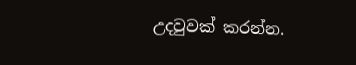උදවුවක් කරන්න.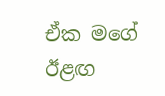ඒක මගේ ඊළඟ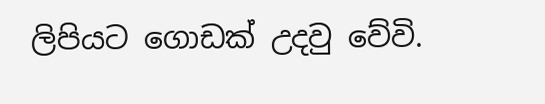ලිපියට ගොඩක් උදවු වේවි.